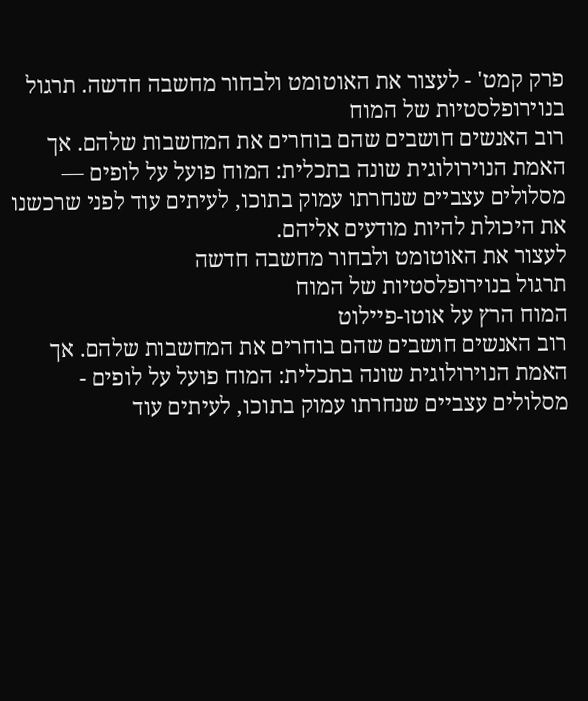פרק קמט' - לעצור את האוטומט ולבחור מחשבה חדשה. תרגול בנוירופלסטיות של המוח
רוב האנשים חושבים שהם בוחרים את המחשבות שלהם. אך האמת הנוירולוגית שונה בתכלית: המוח פועל על לופים — מסלולים עצביים שנחרתו עמוק בתוכו, לעיתים עוד לפני שרכשנו את היכולת להיות מודעים אליהם.
לעצור את האוטומט ולבחור מחשבה חדשה
תרגול בנוירופלסטיות של המוח
המוח הרץ על אוטו-פיילוט
רוב האנשים חושבים שהם בוחרים את המחשבות שלהם. אך האמת הנוירולוגית שונה בתכלית: המוח פועל על לופים - מסלולים עצביים שנחרתו עמוק בתוכו, לעיתים עוד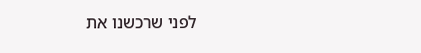לפני שרכשנו את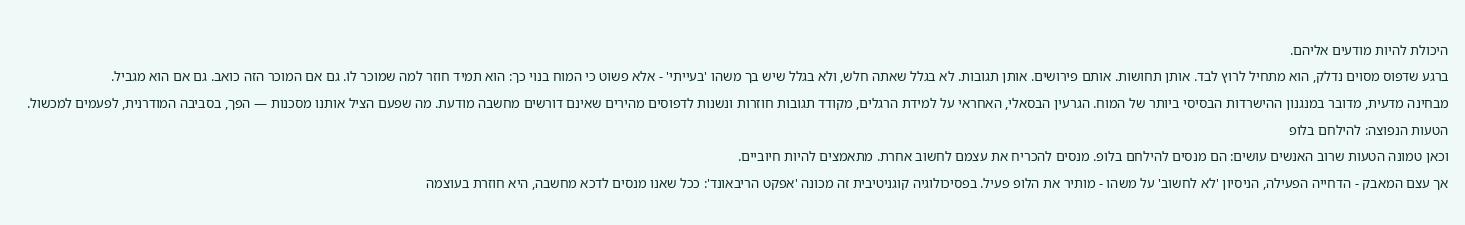היכולת להיות מודעים אליהם.
ברגע שדפוס מסוים נדלק, הוא מתחיל לרוץ לבד. אותן תחושות. אותם פירושים. אותן תגובות. לא בגלל שאתה חלש, ולא בגלל שיש בך משהו 'בעייתי' - אלא פשוט כי המוח בנוי כך: הוא תמיד חוזר למה שמוכר לו. גם אם המוכר הזה כואב. גם אם הוא מגביל.
מבחינה מדעית, מדובר במנגנון ההישרדות הבסיסי ביותר של המוח. הגרעין הבסאלי, האחראי על למידת הרגלים, מקודד תגובות חוזרות ונשנות לדפוסים מהירים שאינם דורשים מחשבה מודעת. מה שפעם הציל אותנו מסכנות — הפך, בסביבה המודרנית, לפעמים למכשול.
הטעות הנפוצה: להילחם בלופ
וכאן טמונה הטעות שרוב האנשים עושים: הם מנסים להילחם בלופ. מנסים להכריח את עצמם לחשוב אחרת. מתאמצים להיות חיוביים.
אך עצם המאבק - הדחייה הפעילה, הניסיון 'לא לחשוב' על משהו - מותיר את הלופ פעיל. בפסיכולוגיה קוגניטיבית זה מכונה 'אפקט הריבאונד': ככל שאנו מנסים לדכא מחשבה, היא חוזרת בעוצמה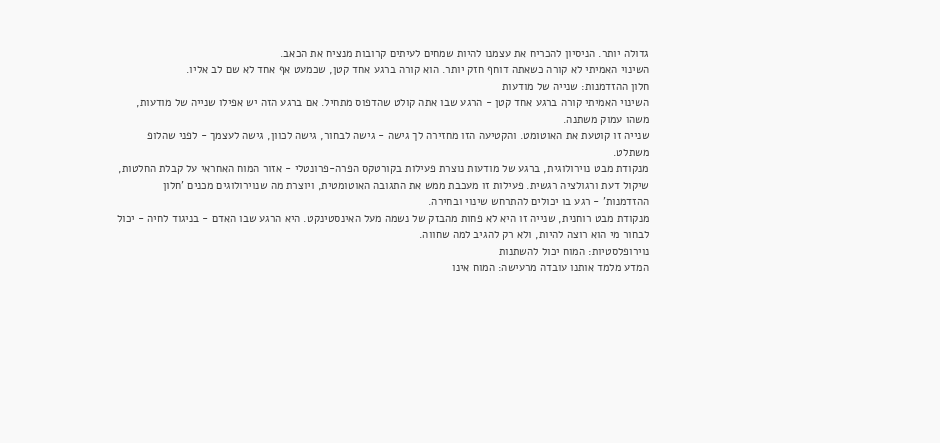גדולה יותר. הניסיון להכריח את עצמנו להיות שמחים לעיתים קרובות מנציח את הכאב.
השינוי האמיתי לא קורה כשאתה דוחף חזק יותר. הוא קורה ברגע אחד קטן, שכמעט אף אחד לא שם לב אליו.
חלון ההזדמנות: שנייה של מודעות
השינוי האמיתי קורה ברגע אחד קטן - הרגע שבו אתה קולט שהדפוס מתחיל. אם ברגע הזה יש אפילו שנייה של מודעות, משהו עמוק משתנה.
שנייה זו קוטעת את האוטומט. והקטיעה הזו מחזירה לך גישה - גישה לבחור, גישה לכוון, גישה לעצמך - לפני שהלופ משתלט.
מנקודת מבט נוירולוגית, ברגע של מודעות נוצרת פעילות בקורטקס הפרה-פרונטלי - אזור המוח האחראי על קבלת החלטות, שיקול דעת ורגולציה רגשית. פעילות זו מעכבת ממש את התגובה האוטומטית, ויוצרת מה שנוירולוגים מכנים 'חלון ההזדמנות' - רגע בו יכולים להתרחש שינוי ובחירה.
מנקודת מבט רוחנית, שנייה זו היא לא פחות מהבזק של נשמה מעל האינסטינקט. היא הרגע שבו האדם - בניגוד לחיה - יכול לבחור מי הוא רוצה להיות, ולא רק להגיב למה שחווה.
נוירופלסטיות: המוח יכול להשתנות
המדע מלמד אותנו עובדה מרעישה: המוח אינו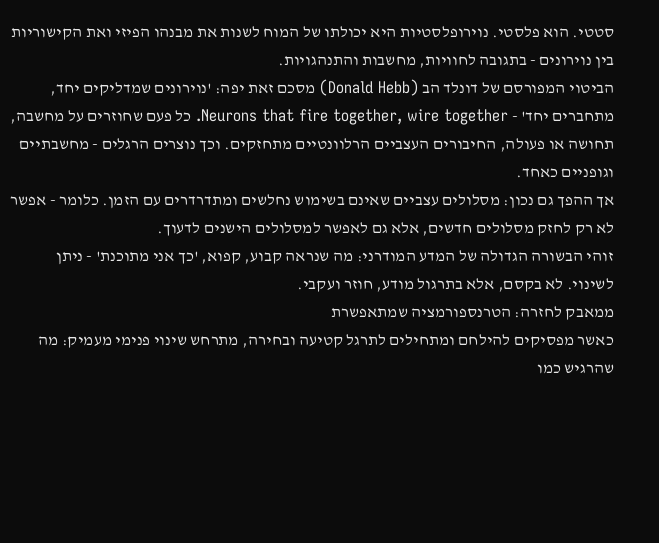סטטי. הוא פלסטי. נוירופלסטיות היא יכולתו של המוח לשנות את מבנהו הפיזי ואת הקישוריות בין נוירונים - בתגובה לחוויות, מחשבות והתנהגויות.
הביטוי המפורסם של דונלד הב (Donald Hebb) מסכם זאת יפה: 'נוירונים שמדליקים יחד, מתחברים יחד' - Neurons that fire together, wire together. כל פעם שחוזרים על מחשבה, תחושה או פעולה, החיבורים העצביים הרלוונטיים מתחזקים. וכך נוצרים הרגלים - מחשבתיים וגופניים כאחד.
אך ההפך גם נכון: מסלולים עצביים שאינם בשימוש נחלשים ומתדרדרים עם הזמן. כלומר - אפשר לא רק לחזק מסלולים חדשים, אלא גם לאפשר למסלולים הישנים לדעוך.
זוהי הבשורה הגדולה של המדע המודרני: מה שנראה קבוע, קפוא, 'כך אני מתוכנת' - ניתן לשינוי. לא בקסם, אלא בתרגול מודע, חוזר ועקבי.
ממאבק לחזרה: הטרנספורמציה שמתאפשרת
כאשר מפסיקים להילחם ומתחילים לתרגל קטיעה ובחירה, מתרחש שינוי פנימי מעמיק: מה שהרגיש כמו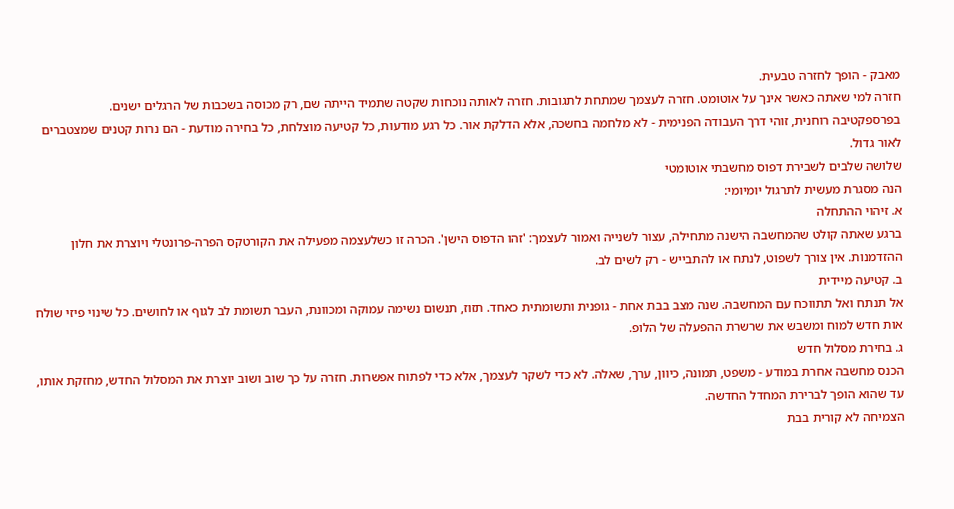מאבק - הופך לחזרה טבעית.
חזרה למי שאתה כאשר אינך על אוטומט. חזרה לעצמך שמתחת לתגובות. חזרה לאותה נוכחות שקטה שתמיד הייתה שם, רק מכוסה בשכבות של הרגלים ישנים.
בפרספקטיבה רוחנית, זוהי דרך העבודה הפנימית - לא מלחמה בחשכה, אלא הדלקת אור. כל רגע מודעות, כל קטיעה מוצלחת, כל בחירה מודעת - הם נרות קטנים שמצטברים לאור גדול.
שלושה שלבים לשבירת דפוס מחשבתי אוטומטי
הנה מסגרת מעשית לתרגול יומיומי:
א. זיהוי ההתחלה
ברגע שאתה קולט שהמחשבה הישנה מתחילה, עצור לשנייה ואמור לעצמך: 'זהו הדפוס הישן'. הכרה זו כשלעצמה מפעילה את הקורטקס הפרה-פרונטלי ויוצרת את חלון ההזדמנות. אין צורך לשפוט, לנתח או להתבייש - רק לשים לב.
ב. קטיעה מיידית
אל תנתח ואל תתווכח עם המחשבה. שנה מצב בבת אחת - גופנית ותשומתית כאחד. תזוז, תנשום נשימה עמוקה ומכוונת, העבר תשומת לב לגוף או לחושים. כל שינוי פיזי שולח אות חדש למוח ומשבש את שרשרת ההפעלה של הלופ.
ג. בחירת מסלול חדש
הכנס מחשבה אחרת במודע - משפט, תמונה, כיוון, ערך, שאלה. לא כדי לשקר לעצמך, אלא כדי לפתוח אפשרות. חזרה על כך שוב ושוב יוצרת את המסלול החדש, מחזקת אותו, עד שהוא הופך לברירת המחדל החדשה.
הצמיחה לא קורית בבת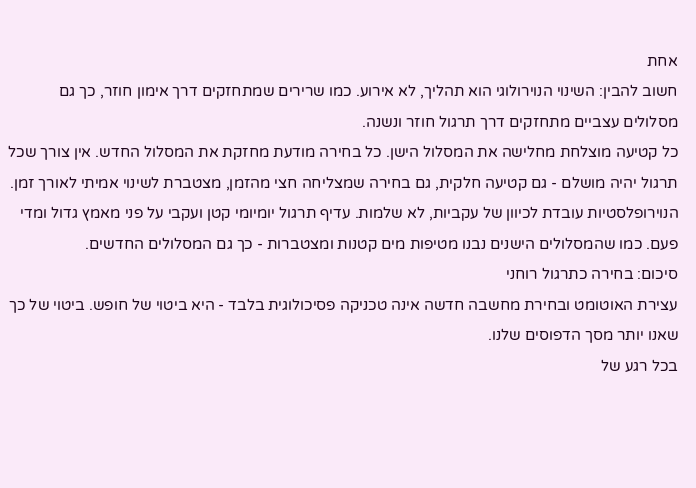אחת
חשוב להבין: השינוי הנוירולוגי הוא תהליך, לא אירוע. כמו שרירים שמתחזקים דרך אימון חוזר, כך גם מסלולים עצביים מתחזקים דרך תרגול חוזר ונשנה.
כל קטיעה מוצלחת מחלישה את המסלול הישן. כל בחירה מודעת מחזקת את המסלול החדש. אין צורך שכל תרגול יהיה מושלם - גם קטיעה חלקית, גם בחירה שמצליחה חצי מהזמן, מצטברת לשינוי אמיתי לאורך זמן.
הנוירופלסטיות עובדת לכיוון של עקביות, לא שלמות. עדיף תרגול יומיומי קטן ועקבי על פני מאמץ גדול ומדי פעם. כמו שהמסלולים הישנים נבנו מטיפות מים קטנות ומצטברות - כך גם המסלולים החדשים.
סיכום: בחירה כתרגול רוחני
עצירת האוטומט ובחירת מחשבה חדשה אינה טכניקה פסיכולוגית בלבד - היא ביטוי של חופש. ביטוי של כך שאנו יותר מסך הדפוסים שלנו.
בכל רגע של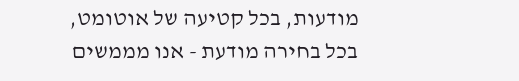מודעות, בכל קטיעה של אוטומט, בכל בחירה מודעת - אנו מממשים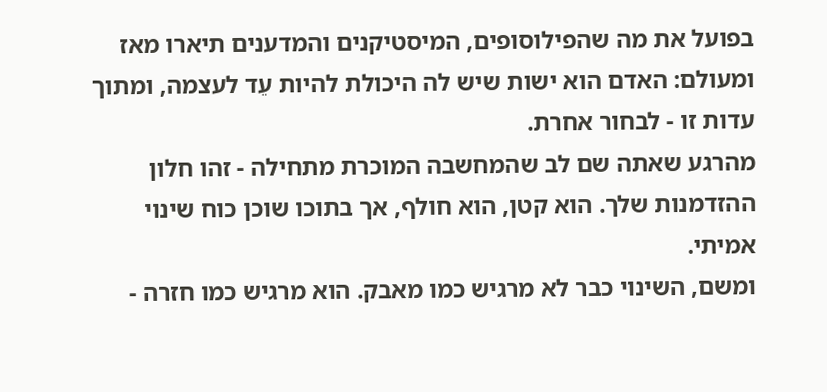בפועל את מה שהפילוסופים, המיסטיקנים והמדענים תיארו מאז ומעולם: האדם הוא ישות שיש לה היכולת להיות עֵד לעצמה, ומתוך עדות זו - לבחור אחרת.
מהרגע שאתה שם לב שהמחשבה המוכרת מתחילה - זהו חלון ההזדמנות שלך. הוא קטן, הוא חולף, אך בתוכו שוכן כוח שינוי אמיתי.
ומשם, השינוי כבר לא מרגיש כמו מאבק. הוא מרגיש כמו חזרה -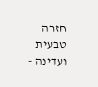חזרה טבעית ועדינה -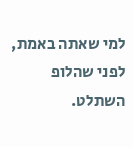למי שאתה באמת, לפני שהלופ השתלט.